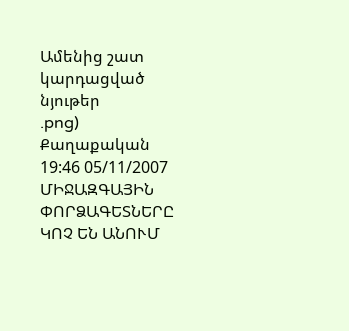Ամենից շատ կարդացված նյութեր
.png)
Քաղաքական
19:46 05/11/2007
ՄԻՋԱԶԳԱՅԻՆ ՓՈՐՁԱԳԵՏՆԵՐԸ ԿՈՉ ԵՆ ԱՆՈՒՄ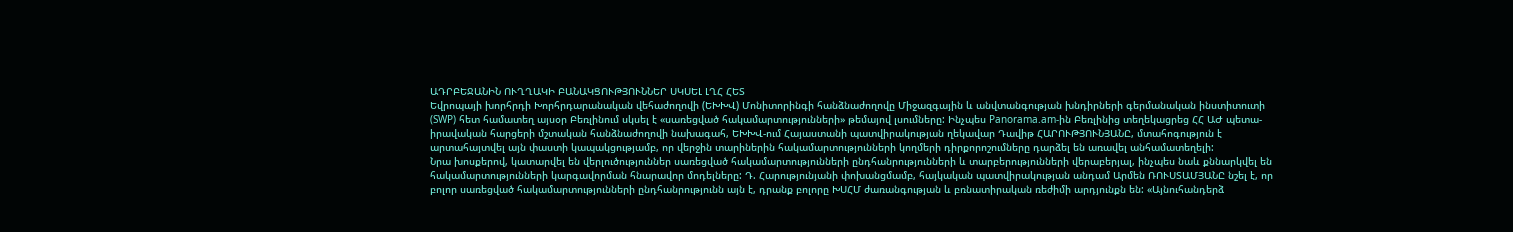ԱԴՐԲԵՋԱՆԻՆ ՈՒՂՂԱԿԻ ԲԱՆԱԿՑՈՒԹՅՈՒՆՆԵՐ ՍԿՍԵԼ ԼՂՀ ՀԵՏ
Եվրոպայի խորհրդի Խորհրդարանական վեհաժողովի (ԵԽԽՎ) Մոնիտորինգի հանձնաժողովը Միջազգային և անվտանգության խնդիրների գերմանական ինստիտուտի (SWP) հետ համատեղ այսօր Բեռլինում սկսել է «սառեցված հակամարտությունների» թեմայով լսումները: Ինչպես Panorama.am-ին Բեռլինից տեղեկացրեց ՀՀ ԱԺ պետա-իրավական հարցերի մշտական հանձնաժողովի նախագահ, ԵԽԽՎ-ում Հայաստանի պատվիրակության ղեկավար Դավիթ ՀԱՐՈՒԹՅՈՒՆՅԱՆԸ, մտահոգություն է արտահայտվել այն փաստի կապակցությամբ, որ վերջին տարիներին հակամարտությունների կողմերի դիրքորոշումները դարձել են առավել անհամատեղելի:
Նրա խոսքերով, կատարվել են վերլուծություններ սառեցված հակամարտությունների ընդհանրությունների և տարբերությունների վերաբերյալ, ինչպես նաև քննարկվել են հակամարտությունների կարգավորման հնարավոր մոդելները: Դ. Հարությունյանի փոխանցմամբ, հայկական պատվիրակության անդամ Արմեն ՌՈՒՍՏԱՄՅԱՆԸ նշել է, որ բոլոր սառեցված հակամարտությունների ընդհանրությունն այն է, դրանք բոլորը ԽՍՀՄ ժառանգության և բռնատիրական ռեժիմի արդյունքն են: «Այնուհանդերձ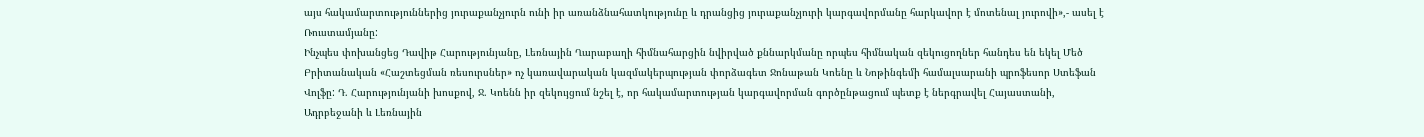այս հակամարտություններից յուրաքանչյուրն ունի իր առանձնահատկությունը և դրանցից յուրաքանչյուրի կարգավորմանը հարկավոր է մոտենալ յուրովի»,- ասել է Ռուստամյանը:
Ինչպես փոխանցեց Դավիթ Հարությունյանը, Լեռնային Ղարաբաղի հիմնահարցին նվիրված քննարկմանը որպես հիմնական զեկուցողներ հանդես են եկել Մեծ Բրիտանական «Հաշտեցման ռեսուրսներ» ոչ կառավարական կազմակերպության փորձագետ Ջոնաթան Կոենը և Նոթինգեմի համալսարանի պրոֆեսոր Ստեֆան Վոլֆը: Դ. Հարությունյանի խոսքով, Ջ. Կոենն իր զեկույցում նշել է, որ հակամարտության կարգավորման գործընթացում պետք է ներգրավել Հայաստանի, Ադրբեջանի և Լեռնային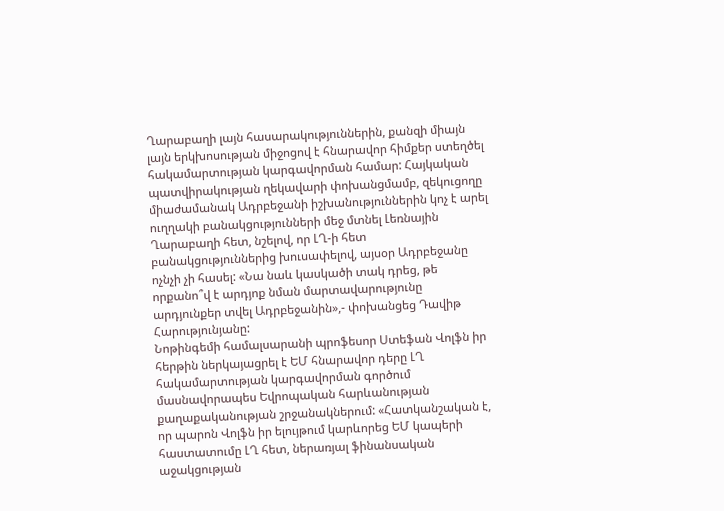Ղարաբաղի լայն հասարակություններին, քանզի միայն լայն երկխոսության միջոցով է հնարավոր հիմքեր ստեղծել հակամարտության կարգավորման համար: Հայկական պատվիրակության ղեկավարի փոխանցմամբ, զեկուցողը միաժամանակ Ադրբեջանի իշխանություններին կոչ է արել ուղղակի բանակցությունների մեջ մտնել Լեռնային Ղարաբաղի հետ, նշելով, որ ԼՂ-ի հետ բանակցություններից խուսափելով, այսօր Ադրբեջանը ոչնչի չի հասել: «Նա նաև կասկածի տակ դրեց, թե որքանո՞վ է արդյոք նման մարտավարությունը արդյունքեր տվել Ադրբեջանին»,- փոխանցեց Դավիթ Հարությունյանը:
Նոթինգեմի համալսարանի պրոֆեսոր Ստեֆան Վոլֆն իր հերթին ներկայացրել է ԵՄ հնարավոր դերը ԼՂ հակամարտության կարգավորման գործում մասնավորապես Եվրոպական հարևանության քաղաքականության շրջանակներում: «Հատկանշական է, որ պարոն Վոլֆն իր ելույթում կարևորեց ԵՄ կապերի հաստատումը ԼՂ հետ, ներառյալ ֆինանսական աջակցության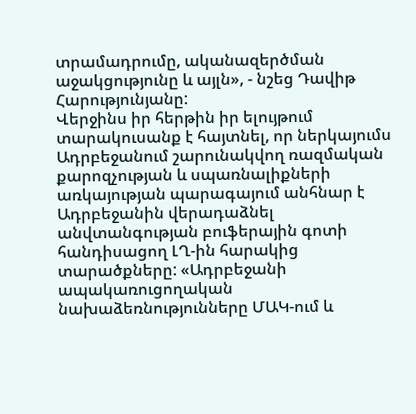տրամադրումը, ականազերծման աջակցությունը և այլն», - նշեց Դավիթ Հարությունյանը:
Վերջինս իր հերթին իր ելույթում տարակուսանք է հայտնել, որ ներկայումս Ադրբեջանում շարունակվող ռազմական քարոզչության և սպառնալիքների առկայության պարագայում անհնար է Ադրբեջանին վերադաձնել անվտանգության բուֆերային գոտի հանդիսացող ԼՂ-ին հարակից տարածքները: «Ադրբեջանի ապակառուցողական նախաձեռնությունները ՄԱԿ-ում և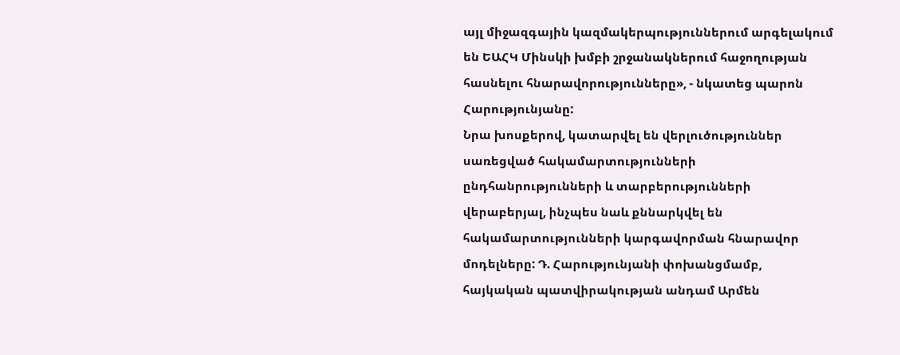այլ միջազգային կազմակերպություններում արգելակում են ԵԱՀԿ Մինսկի խմբի շրջանակներում հաջողության հասնելու հնարավորությունները», - նկատեց պարոն Հարությունյանը:
Նրա խոսքերով, կատարվել են վերլուծություններ սառեցված հակամարտությունների ընդհանրությունների և տարբերությունների վերաբերյալ, ինչպես նաև քննարկվել են հակամարտությունների կարգավորման հնարավոր մոդելները: Դ. Հարությունյանի փոխանցմամբ, հայկական պատվիրակության անդամ Արմեն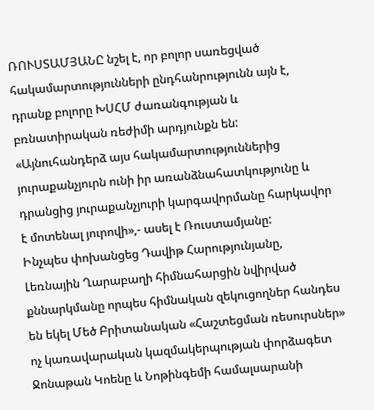ՌՈՒՍՏԱՄՅԱՆԸ նշել է, որ բոլոր սառեցված հակամարտությունների ընդհանրությունն այն է, դրանք բոլորը ԽՍՀՄ ժառանգության և բռնատիրական ռեժիմի արդյունքն են: «Այնուհանդերձ այս հակամարտություններից յուրաքանչյուրն ունի իր առանձնահատկությունը և դրանցից յուրաքանչյուրի կարգավորմանը հարկավոր է մոտենալ յուրովի»,- ասել է Ռուստամյանը:
Ինչպես փոխանցեց Դավիթ Հարությունյանը, Լեռնային Ղարաբաղի հիմնահարցին նվիրված քննարկմանը որպես հիմնական զեկուցողներ հանդես են եկել Մեծ Բրիտանական «Հաշտեցման ռեսուրսներ» ոչ կառավարական կազմակերպության փորձագետ Ջոնաթան Կոենը և Նոթինգեմի համալսարանի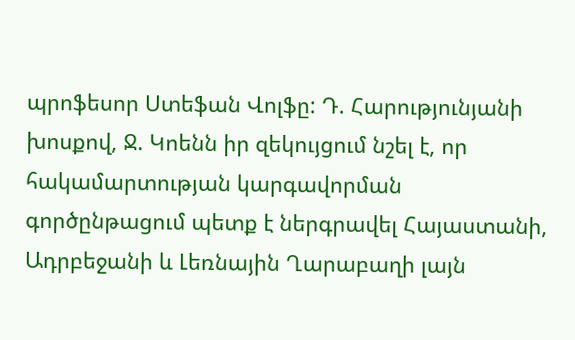պրոֆեսոր Ստեֆան Վոլֆը: Դ. Հարությունյանի խոսքով, Ջ. Կոենն իր զեկույցում նշել է, որ հակամարտության կարգավորման գործընթացում պետք է ներգրավել Հայաստանի, Ադրբեջանի և Լեռնային Ղարաբաղի լայն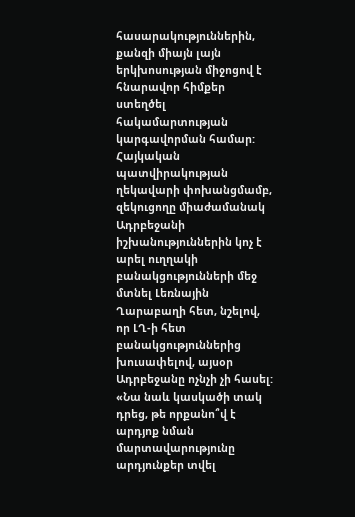հասարակություններին, քանզի միայն լայն երկխոսության միջոցով է հնարավոր հիմքեր ստեղծել հակամարտության կարգավորման համար: Հայկական պատվիրակության ղեկավարի փոխանցմամբ, զեկուցողը միաժամանակ Ադրբեջանի իշխանություններին կոչ է արել ուղղակի բանակցությունների մեջ մտնել Լեռնային Ղարաբաղի հետ, նշելով, որ ԼՂ-ի հետ բանակցություններից խուսափելով, այսօր Ադրբեջանը ոչնչի չի հասել: «Նա նաև կասկածի տակ դրեց, թե որքանո՞վ է արդյոք նման մարտավարությունը արդյունքեր տվել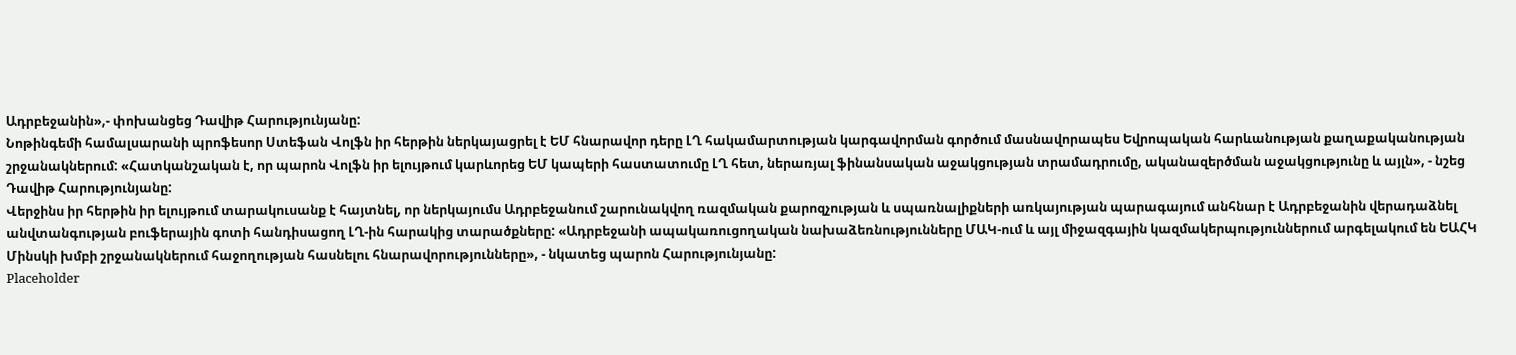Ադրբեջանին»,- փոխանցեց Դավիթ Հարությունյանը:
Նոթինգեմի համալսարանի պրոֆեսոր Ստեֆան Վոլֆն իր հերթին ներկայացրել է ԵՄ հնարավոր դերը ԼՂ հակամարտության կարգավորման գործում մասնավորապես Եվրոպական հարևանության քաղաքականության շրջանակներում: «Հատկանշական է, որ պարոն Վոլֆն իր ելույթում կարևորեց ԵՄ կապերի հաստատումը ԼՂ հետ, ներառյալ ֆինանսական աջակցության տրամադրումը, ականազերծման աջակցությունը և այլն», - նշեց Դավիթ Հարությունյանը:
Վերջինս իր հերթին իր ելույթում տարակուսանք է հայտնել, որ ներկայումս Ադրբեջանում շարունակվող ռազմական քարոզչության և սպառնալիքների առկայության պարագայում անհնար է Ադրբեջանին վերադաձնել անվտանգության բուֆերային գոտի հանդիսացող ԼՂ-ին հարակից տարածքները: «Ադրբեջանի ապակառուցողական նախաձեռնությունները ՄԱԿ-ում և այլ միջազգային կազմակերպություններում արգելակում են ԵԱՀԿ Մինսկի խմբի շրջանակներում հաջողության հասնելու հնարավորությունները», - նկատեց պարոն Հարությունյանը:
Placeholder